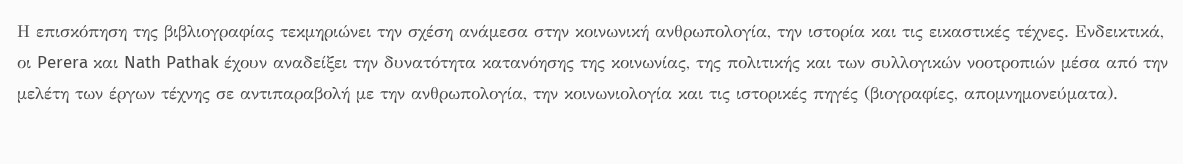Η επισκόπηση της βιβλιογραφίας τεκμηριώνει την σχέση ανάμεσα στην κοινωνική ανθρωπολογία, την ιστορία και τις εικαστικές τέχνες. Ενδεικτικά, οι Perera και Nath Pathak έχουν αναδείξει την δυνατότητα κατανόησης της κοινωνίας, της πολιτικής και των συλλογικών νοοτροπιών μέσα από την μελέτη των έργων τέχνης σε αντιπαραβολή με την ανθρωπολογία, την κοινωνιολογία και τις ιστορικές πηγές (βιογραφίες, απομνημονεύματα).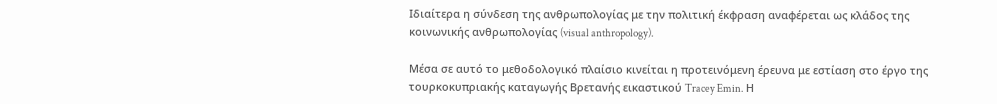Ιδιαίτερα η σύνδεση της ανθρωπολογίας με την πολιτική έκφραση αναφέρεται ως κλάδος της κοινωνικής ανθρωπολογίας (visual anthropology).

Μέσα σε αυτό το μεθοδολογικό πλαίσιο κινείται η προτεινόμενη έρευνα με εστίαση στο έργο της τουρκοκυπριακής καταγωγής Βρετανής εικαστικού Tracey Emin. Η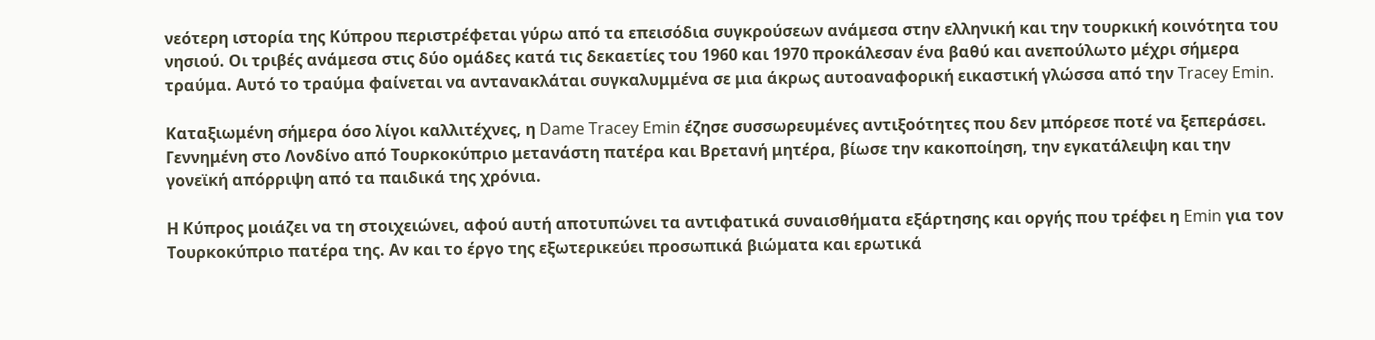νεότερη ιστορία της Κύπρου περιστρέφεται γύρω από τα επεισόδια συγκρούσεων ανάμεσα στην ελληνική και την τουρκική κοινότητα του νησιού. Οι τριβές ανάμεσα στις δύο ομάδες κατά τις δεκαετίες του 1960 και 1970 προκάλεσαν ένα βαθύ και ανεπούλωτο μέχρι σήμερα τραύμα. Αυτό το τραύμα φαίνεται να αντανακλάται συγκαλυμμένα σε μια άκρως αυτοαναφορική εικαστική γλώσσα από την Tracey Emin.

Καταξιωμένη σήμερα όσο λίγοι καλλιτέχνες, η Dame Tracey Emin έζησε συσσωρευμένες αντιξοότητες που δεν μπόρεσε ποτέ να ξεπεράσει. Γεννημένη στο Λονδίνο από Τουρκοκύπριο μετανάστη πατέρα και Βρετανή μητέρα, βίωσε την κακοποίηση, την εγκατάλειψη και την γονεϊκή απόρριψη από τα παιδικά της χρόνια.

Η Κύπρος μοιάζει να τη στοιχειώνει, αφού αυτή αποτυπώνει τα αντιφατικά συναισθήματα εξάρτησης και οργής που τρέφει η Emin για τον Τουρκοκύπριο πατέρα της. Αν και το έργο της εξωτερικεύει προσωπικά βιώματα και ερωτικά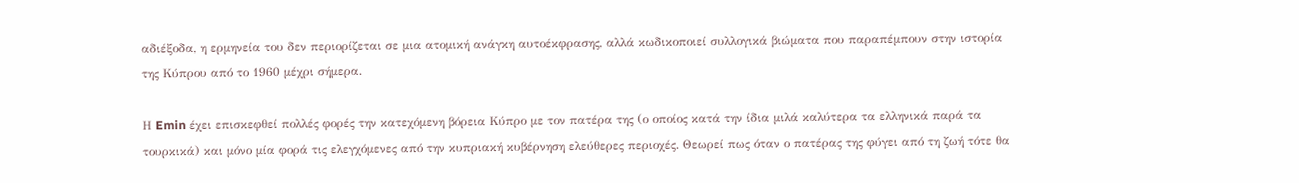αδιέξοδα, η ερμηνεία του δεν περιορίζεται σε μια ατομική ανάγκη αυτοέκφρασης, αλλά κωδικοποιεί συλλογικά βιώματα που παραπέμπουν στην ιστορία της Κύπρου από το 1960 μέχρι σήμερα.

Η Emin έχει επισκεφθεί πολλές φορές την κατεχόμενη βόρεια Κύπρο με τον πατέρα της (ο οποίος κατά την ίδια μιλά καλύτερα τα ελληνικά παρά τα τουρκικά) και μόνο μία φορά τις ελεγχόμενες από την κυπριακή κυβέρνηση ελεύθερες περιοχές. Θεωρεί πως όταν ο πατέρας της φύγει από τη ζωή τότε θα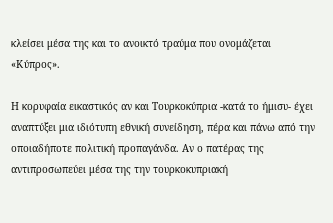κλείσει μέσα της και το ανοικτό τραύμα που ονομάζεται «Κύπρος».

Η κορυφαία εικαστικός αν και Τουρκοκύπρια -κατά το ήμισυ- έχει αναπτύξει μια ιδιότυπη εθνική συνείδηση, πέρα και πάνω από την οποιαδήποτε πολιτική προπαγάνδα. Αν ο πατέρας της αντιπροσωπεύει μέσα της την τουρκοκυπριακή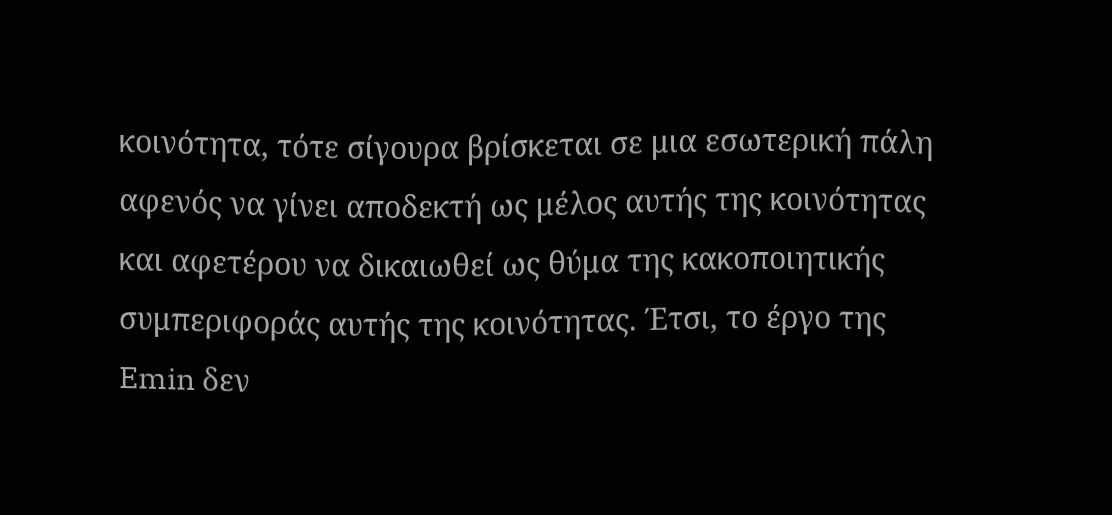κοινότητα, τότε σίγουρα βρίσκεται σε μια εσωτερική πάλη αφενός να γίνει αποδεκτή ως μέλος αυτής της κοινότητας και αφετέρου να δικαιωθεί ως θύμα της κακοποιητικής συμπεριφοράς αυτής της κοινότητας. Έτσι, το έργο της Emin δεν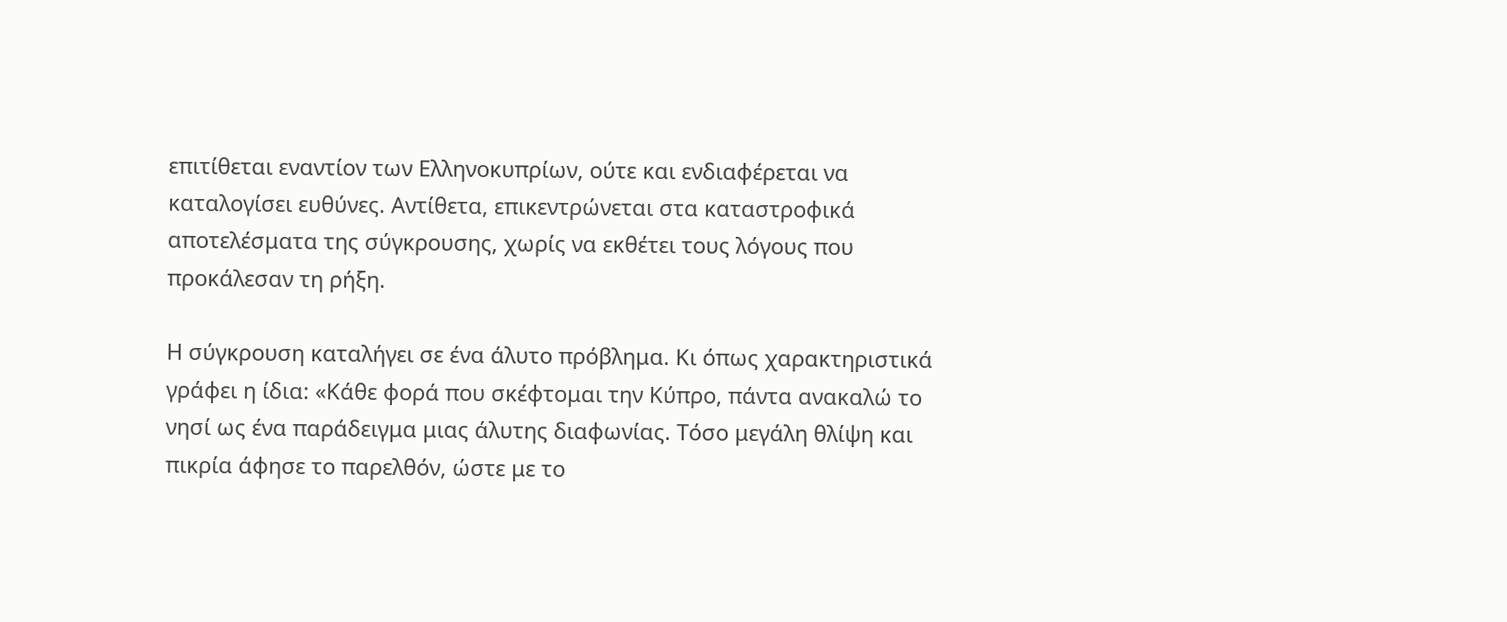επιτίθεται εναντίον των Ελληνοκυπρίων, ούτε και ενδιαφέρεται να καταλογίσει ευθύνες. Αντίθετα, επικεντρώνεται στα καταστροφικά αποτελέσματα της σύγκρουσης, χωρίς να εκθέτει τους λόγους που προκάλεσαν τη ρήξη.

Η σύγκρουση καταλήγει σε ένα άλυτο πρόβλημα. Κι όπως χαρακτηριστικά γράφει η ίδια: «Κάθε φορά που σκέφτομαι την Κύπρο, πάντα ανακαλώ το νησί ως ένα παράδειγμα μιας άλυτης διαφωνίας. Τόσο μεγάλη θλίψη και πικρία άφησε το παρελθόν, ώστε με το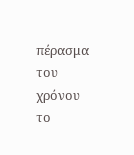πέρασμα του χρόνου το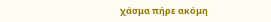χάσμα πήρε ακόμη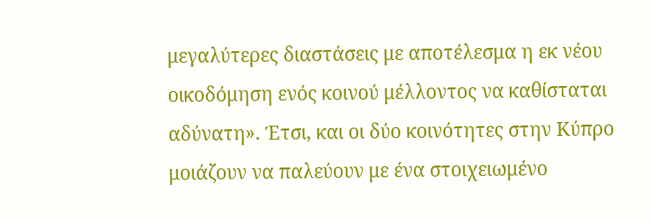μεγαλύτερες διαστάσεις με αποτέλεσμα η εκ νέου οικοδόμηση ενός κοινού μέλλοντος να καθίσταται αδύνατη». Έτσι, και οι δύο κοινότητες στην Κύπρο μοιάζουν να παλεύουν με ένα στοιχειωμένο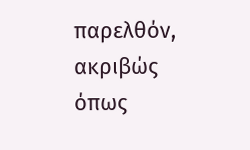παρελθόν, ακριβώς όπως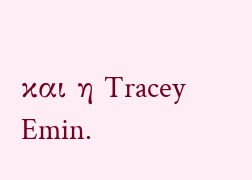και η Tracey Emin.